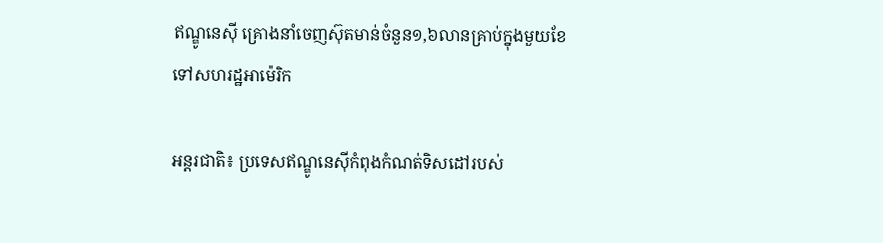ឥណ្ឌូនេស៊ី គ្រោងនាំចេញស៊ុតមាន់ចំនួន១,៦លានគ្រាប់ក្នុងមួយខែទៅសហរដ្ឋអាម៉េរិក

អន្តរជាតិ៖ ប្រទេសឥណ្ឌូនេស៊ីកំពុងកំណត់ទិសដៅរបស់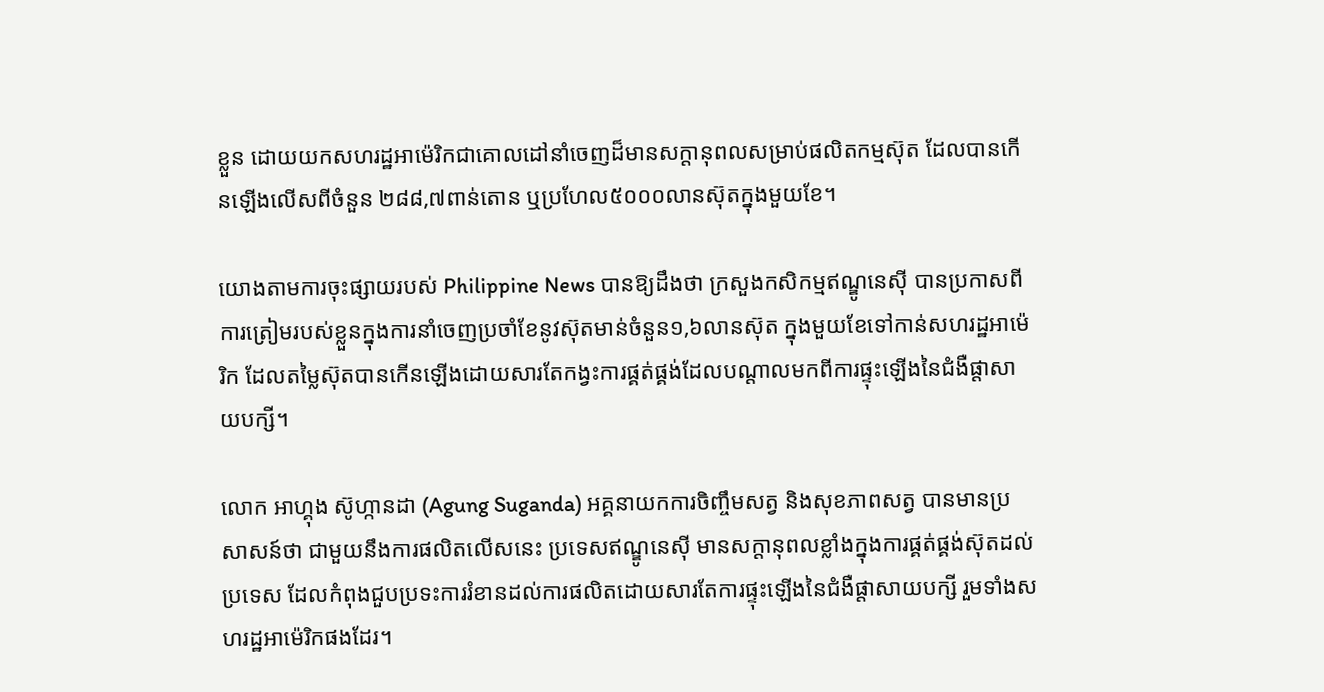ខ្លួន ដោយយកសហរដ្ឋអាម៉េរិកជាគោលដៅនាំចេញដ៏មានសក្តានុពលសម្រាប់ផលិតកម្មស៊ុត ដែលបានកើនឡើងលើសពីចំនួន ២៨៨,៧ពាន់តោន ឬប្រហែល៥០០០លានស៊ុតក្នុងមួយខែ។

យោងតាមការចុះផ្សាយរបស់ Philippine News បានឱ្យដឹងថា ក្រសួងកសិកម្មឥណ្ឌូនេស៊ី បានប្រកាសពីការត្រៀមរបស់ខ្លួនក្នុងការនាំចេញប្រចាំខែនូវស៊ុតមាន់ចំនួន១,៦លានស៊ុត ក្នុងមួយខែទៅកាន់សហរដ្ឋអាម៉េរិក ដែលតម្លៃស៊ុតបានកើនឡើងដោយសារតែកង្វះការផ្គត់ផ្គង់ដែលបណ្តាលមកពីការផ្ទុះឡើងនៃជំងឺផ្តាសាយបក្សី។

លោក អាហ្គុង ស៊ូហ្កានដា (Agung Suganda) អគ្គនាយកការចិញ្ចឹមសត្វ និងសុខភាពសត្វ បានមានប្រសាសន៍ថា ជាមួយនឹងការផលិតលើសនេះ ប្រទេសឥណ្ឌូនេស៊ី មានសក្តានុពលខ្លាំងក្នុងការផ្គត់ផ្គង់ស៊ុតដល់ប្រទេស ដែលកំពុងជួបប្រទះការរំខានដល់ការផលិតដោយសារតែការផ្ទុះឡើងនៃជំងឺផ្តាសាយបក្សី រួមទាំងសហរដ្ឋអាម៉េរិកផងដែរ។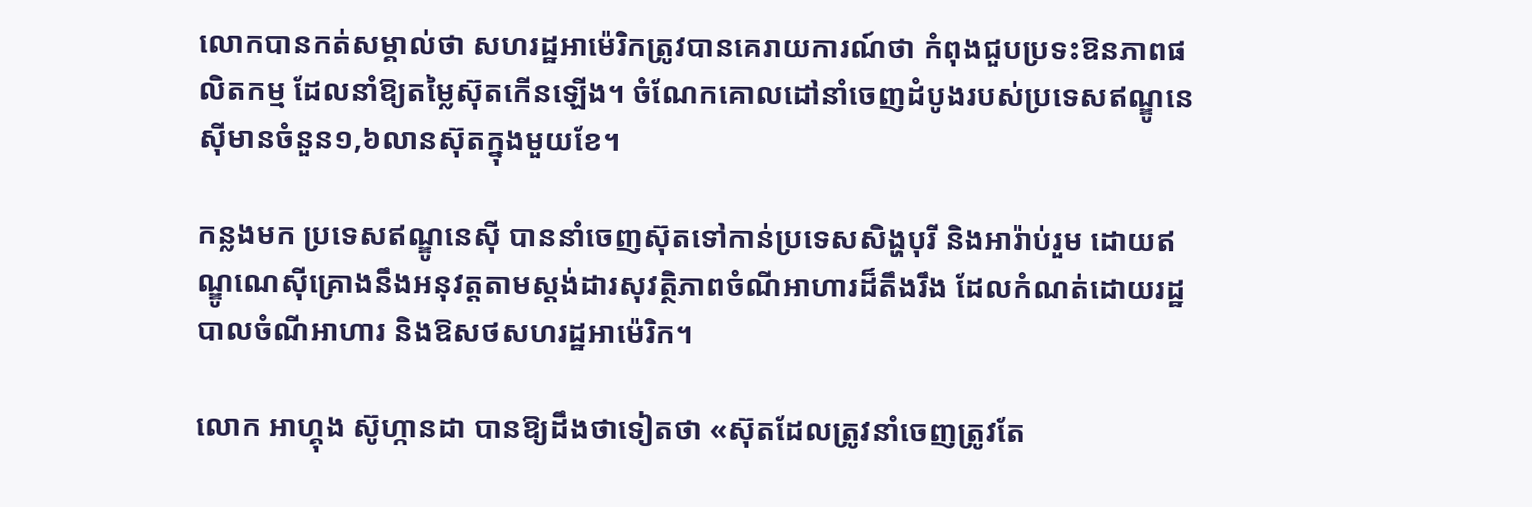លោកបានកត់សម្គាល់ថា សហរដ្ឋអាម៉េរិកត្រូវបានគេរាយការណ៍ថា កំពុងជួបប្រទះឱនភាពផលិតកម្ម ដែលនាំឱ្យតម្លៃស៊ុតកើនឡើង។ ចំណែកគោលដៅនាំចេញដំបូងរបស់ប្រទេសឥណ្ឌូនេស៊ីមានចំនួន១,៦លានស៊ុតក្នុងមួយខែ។

កន្លងមក ប្រទេសឥណ្ឌូនេស៊ី បាននាំចេញស៊ុតទៅកាន់ប្រទេសសិង្ហបុរី និងអារ៉ាប់រួម ដោយឥណ្ឌូណេស៊ីគ្រោងនឹងអនុវត្តតាមស្តង់ដារសុវត្ថិភាពចំណីអាហារដ៏តឹងរឹង ដែលកំណត់ដោយរដ្ឋបាលចំណីអាហារ និងឱសថសហរដ្ឋអាម៉េរិក។

លោក អាហ្គុង ស៊ូហ្កានដា បានឱ្យដឹងថាទៀតថា «ស៊ុតដែលត្រូវនាំចេញត្រូវតែ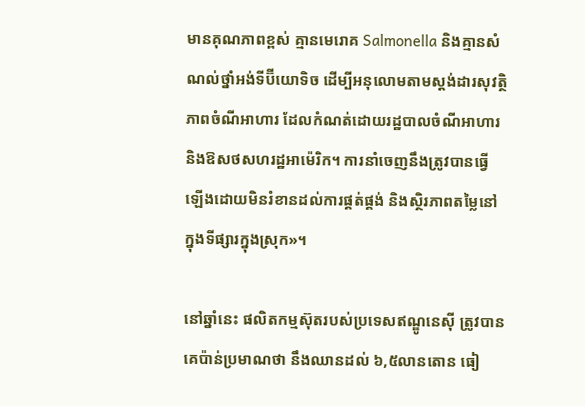មានគុណភាពខ្ពស់ គ្មានមេរោគ Salmonella និងគ្មានសំណល់ថ្នាំអង់ទីប៊ីយោទិច ដើម្បីអនុលោមតាមស្តង់ដារសុវត្ថិភាពចំណីអាហារ ដែលកំណត់ដោយរដ្ឋបាលចំណីអាហារ និងឱសថសហរដ្ឋអាម៉េរិក។ ការនាំចេញនឹងត្រូវបានធ្វើឡើងដោយមិនរំខានដល់ការផ្គត់ផ្គង់ និងស្ថិរភាពតម្លៃនៅក្នុងទីផ្សារក្នុងស្រុក»។

នៅឆ្នាំនេះ ផលិតកម្មស៊ុតរបស់ប្រទេសឥណ្ឌូនេស៊ី ត្រូវបានគេប៉ាន់ប្រមាណថា នឹងឈានដល់ ៦,៥លានតោន ធៀ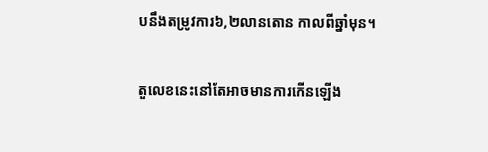បនឹងតម្រូវការ៦,២លានតោន កាលពីឆ្នាំមុន។

តួលេខនេះនៅតែអាចមានការកើនឡើង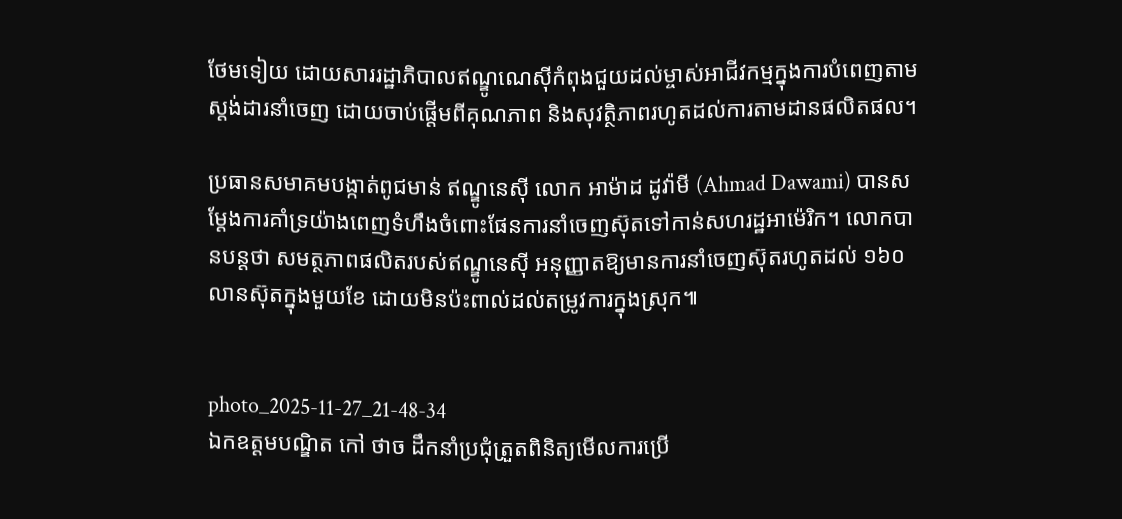ថែមទៀយ ដោយសាររដ្ឋាភិបាលឥណ្ឌូណេស៊ីកំពុងជួយដល់ម្ចាស់អាជីវកម្មក្នុងការបំពេញតាមស្តង់ដារនាំចេញ ដោយចាប់ផ្តើមពីគុណភាព និងសុវត្ថិភាពរហូតដល់ការតាមដានផលិតផល។

ប្រធានសមាគមបង្កាត់ពូជមាន់ ឥណ្ឌូនេស៊ី លោក អាម៉ាដ ដូវ៉ាមី (Ahmad Dawami) បានសម្តែងការគាំទ្រយ៉ាងពេញទំហឹងចំពោះផែនការនាំចេញស៊ុតទៅកាន់សហរដ្ឋអាម៉េរិក។ លោកបានបន្តថា សមត្ថភាពផលិតរបស់ឥណ្ឌូនេស៊ី អនុញ្ញាតឱ្យមានការនាំចេញស៊ុតរហូតដល់ ១៦០លានស៊ុតក្នុងមួយខែ ដោយមិនប៉ះពាល់ដល់តម្រូវការក្នុងស្រុក៕


photo_2025-11-27_21-48-34
ឯកឧត្តមបណ្ឌិត កៅ ថាច ដឹកនាំប្រជុំត្រួតពិនិត្យមើលការប្រើ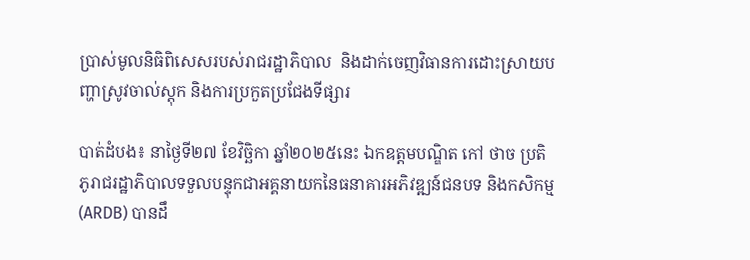ប្រាស់មូលនិធិពិសេសរបស់រាជរដ្ឋាភិបាល  និងដាក់ចេញវិធានការដោះស្រាយបញ្ហាស្រូវចាល់ស្តុក និងការប្រកួតប្រជែងទីផ្សារ

បាត់ដំបង៖ នាថ្ងៃទី២៧ ខែវិច្ឆិកា ឆ្នាំ២០២៥នេះ ឯកឧត្តមបណ្ឌិត កៅ ថាច ប្រតិភូរាជរដ្ឋាភិបាលទទួលបន្ទុកជាអគ្គនាយកនៃធនាគារអភិវឌ្ឍន៍ជនបទ និងកសិកម្ម (ARDB) បានដឹ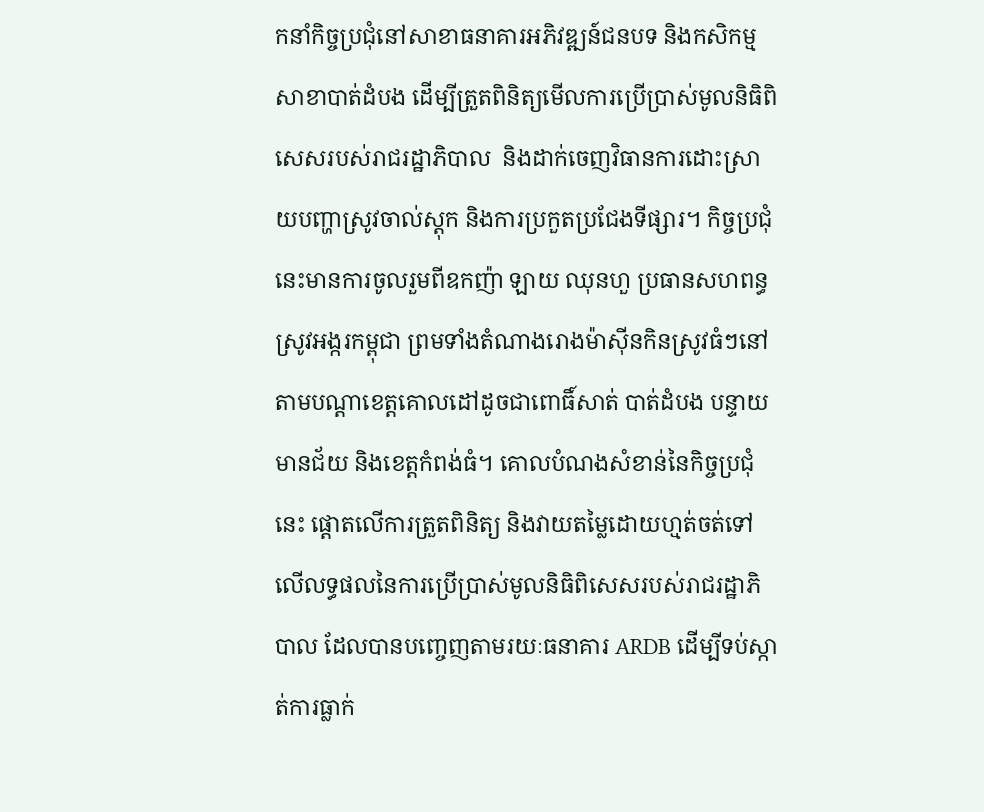កនាំកិច្ចប្រជុំនៅសាខាធនាគារអភិវឌ្ឍន៍ជនបទ និងកសិកម្ម សាខាបាត់ដំបង ដើម្បីត្រួតពិនិត្យមើលការប្រើប្រាស់មូលនិធិពិសេសរបស់រាជរដ្ឋាភិបាល  និងដាក់ចេញវិធានការដោះស្រាយបញ្ហាស្រូវចាល់ស្តុក និងការប្រកួតប្រជែងទីផ្សារ។ កិច្ចប្រជុំនេះមានការចូលរួមពីឧកញ៉ា ឡាយ ឈុនហួ ប្រធានសហពន្ធស្រូវអង្ករកម្ពុជា ព្រមទាំងតំណាងរោងម៉ាស៊ីនកិនស្រូវធំៗនៅតាមបណ្តាខេត្តគោលដៅដូចជាពោធិ៍សាត់ បាត់ដំបង បន្ទាយមានជ័យ និងខេត្តកំពង់ធំ។ គោលបំណងសំខាន់នៃកិច្ចប្រជុំនេះ ផ្តោតលើការត្រួតពិនិត្យ និងវាយតម្លៃដោយហ្មត់ចត់ទៅលើលទ្ធផលនៃការប្រើប្រាស់មូលនិធិពិសេសរបស់រាជរដ្ឋាភិបាល ដែលបានបញ្ចេញតាមរយៈធនាគារ ARDB ដើម្បីទប់ស្កាត់ការធ្លាក់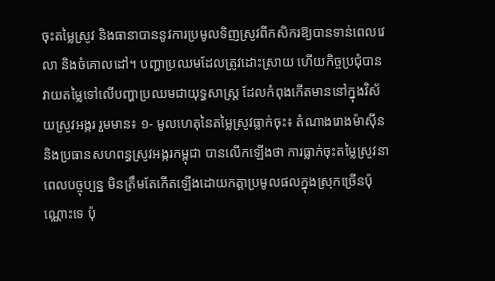ចុះតម្លៃស្រូវ និងធានាបាននូវការប្រមូលទិញស្រូវពីកសិករឱ្យបានទាន់ពេលវេលា និងចំគោលដៅ។ បញ្ហាប្រឈមដែលត្រូវដោះស្រាយ ហើយកិច្ចប្រជុំបានវាយតម្លៃទៅលើបញ្ហាប្រឈមជាយុទ្ធសាស្ត្រ ដែលកំពុងកើតមាននៅក្នុងវិស័យស្រូវអង្ករ រួមមាន៖ ១- មូលហេតុនៃតម្លៃស្រូវធ្លាក់ចុះ៖ តំណាងរោងម៉ាស៊ីន និងប្រធានសហពន្ធស្រូវអង្ករកម្ពុជា បានលើកឡើងថា ការធ្លាក់ចុះតម្លៃស្រូវនាពេលបច្ចុប្បន្ន មិនត្រឹមតែកើតឡើងដោយកត្តាប្រមូលផលក្នុងស្រុកច្រើនប៉ុណ្ណោះទេ ប៉ុ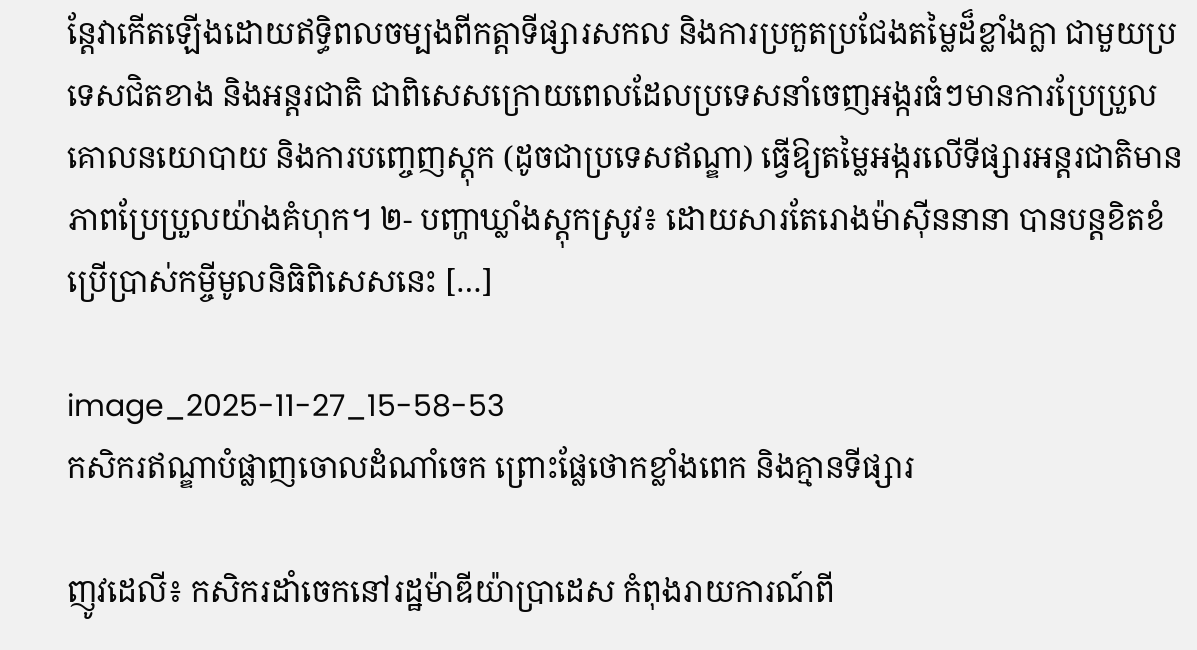ន្តែវាកើតឡើងដោយឥទ្ធិពលចម្បងពីកត្តាទីផ្សារសកល និងការប្រកួតប្រជែងតម្លៃដ៏ខ្លាំងក្លា ជាមួយប្រទេសជិតខាង និងអន្តរជាតិ ជាពិសេសក្រោយពេលដែលប្រទេសនាំចេញអង្ករធំៗមានការប្រែប្រួលគោលនយោបាយ និងការបញ្ចេញស្តុក (ដូចជាប្រទេសឥណ្ឌា) ធ្វើឱ្យតម្លៃអង្ករលើទីផ្សារអន្តរជាតិមានភាពប្រែប្រួលយ៉ាងគំហុក។ ២- បញ្ហាឃ្លាំងស្តុកស្រូវ៖ ដោយសារតែរោងម៉ាស៊ីននានា បានបន្តខិតខំប្រើប្រាស់កម្ចីមូលនិធិពិសេសនេះ […]

image_2025-11-27_15-58-53
កសិករឥណ្ឌាបំផ្លាញចោលដំណាំចេក ព្រោះផ្លែថោកខ្លាំងពេក និងគ្មានទីផ្សារ

ញូវដេលី៖ កសិករដាំចេកនៅរដ្ឋម៉ាឌីយ៉ាប្រាដេស កំពុងរាយការណ៍ពី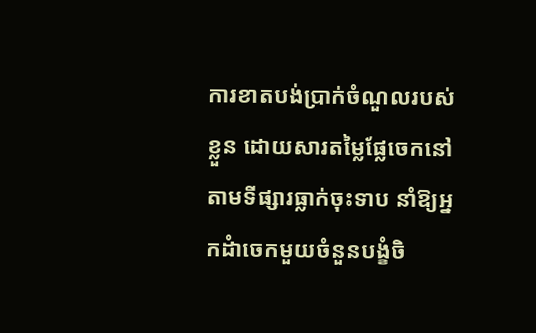ការខាតបង់ប្រាក់ចំណួលរបស់ខ្លួន ដោយសារតម្លៃផ្លែចេកនៅតាមទីផ្សារធ្លាក់ចុះទាប នាំឱ្យអ្នកដំាចេកមួយចំនួនបង្ខំចិ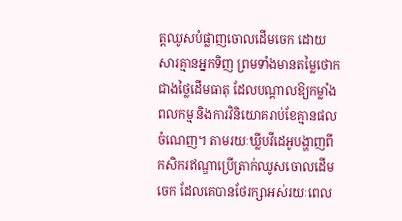ត្តឈូសបំផ្លាញចោលដើមចេក ដោយសារគ្មានអ្នកទិញ ព្រមទាំងមានតម្លៃថោកជាងថ្លៃដើមធាតុ ដែលបណ្តាលឱ្យកម្លាំងពលកម្ម និងការវិនិយោគរាប់ខែគ្មានផលចំណេញ។ តាមរយៈឃ្លីបវីដេអូបង្ហាញពីកសិករឥណ្ឌាប្រើត្រាក់ឈូសចោលដើមចេក ដែលគេបានថែរក្សាអស់រយៈពេល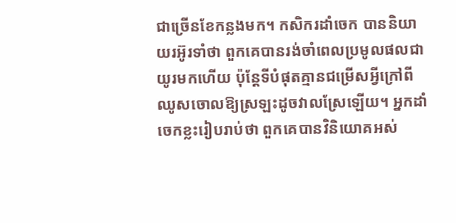ជាច្រើនខែកន្លងមក។ កសិករដាំចេក បាននិយាយរអ៊ូរទាំថា ពួកគេបានរង់ចាំពេលប្រមូលផលជាយូរមកហើយ ប៉ុន្តែទីបំផុតគ្មានជម្រើសអ្វីក្រៅពីឈូសចោលឱ្យស្រឡះដូចវាលស្រែឡើយ។ អ្នកដាំចេកខ្លះរៀបរាប់ថា ពួកគេបានវិនិយោគអស់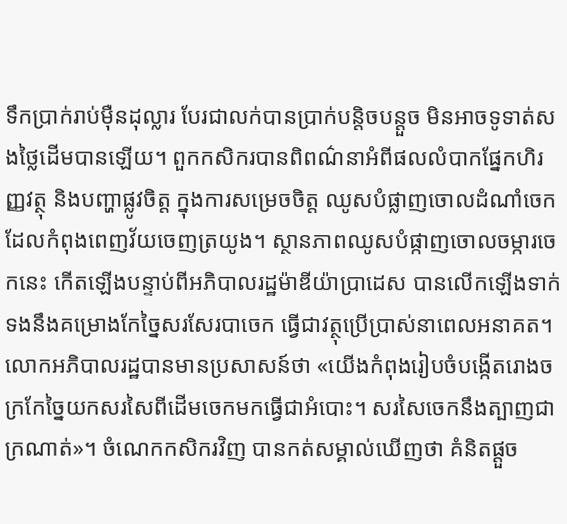ទឹកប្រាក់រាប់ម៉ឺនដុល្លារ បែរជាលក់បានប្រាក់បន្តិចបន្តួច មិនអាចទូទាត់សងថ្លៃដើមបានឡើយ។ ពួកកសិករបានពិពណ៌នាអំពីផលលំបាកផ្នែកហិរញ្ញវត្ថុ និងបញ្ហាផ្លូវចិត្ត ក្នុងការសម្រេចចិត្ត ឈូសបំផ្លាញចោលដំណាំចេក ដែលកំពុងពេញវ័យចេញត្រយូង។ ស្ថានភាពឈូសបំផ្កាញចោលចម្ការចេកនេះ កើតឡើងបន្ទាប់ពីអភិបាលរដ្ឋម៉ាឌីយ៉ាប្រាដេស បានលើកឡើងទាក់ទងនឹងគម្រោងកែច្នៃសរសែរបាចេក ធ្វើជាវត្ថុប្រើប្រាស់នាពេលអនាគត។ លោកអភិបាលរដ្ឋបានមានប្រសាសន៍ថា «យើងកំពុងរៀបចំបង្កើតរោងចក្រកែច្នៃយកសរសៃពីដើមចេកមកធ្វើជាអំបោះ។ សរសៃចេកនឹងត្បាញជាក្រណាត់»។ ចំណេកកសិករវិញ បានកត់សម្គាល់ឃើញថា គំនិតផ្តួច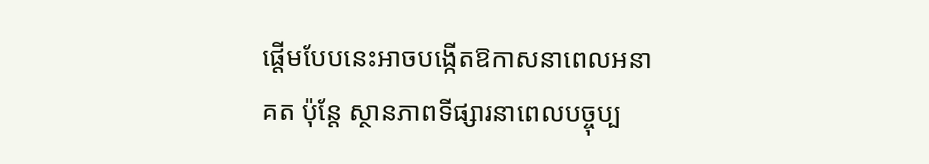ផ្តើមបែបនេះអាចបង្កើតឱកាសនាពេលអនាគត ប៉ុន្តែ ស្ថានភាពទីផ្សារនាពេលបច្ចុប្ប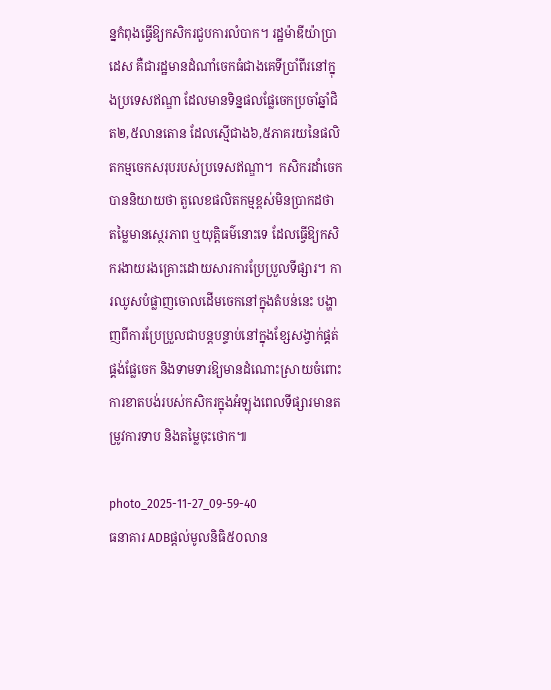ន្នកំពុងធ្វើឱ្យកសិករជួបការលំបាក។ រដ្ឋម៉ាឌីយ៉ាប្រាដេស គឺជារដ្ឋមានដំណាំចេកធំជាងគេទីប្រាំពីរនៅក្នុងប្រទេសឥណ្ឌា ដែលមានទិន្នផលផ្លែចេកប្រចាំឆ្នាំជិត២,៥លានតោន ដែលស្មើជាង៦,៥ភាគរយនៃផលិតកម្មចេកសរុបរបស់ប្រទេសឥណ្ឌា។  កសិករដាំចេកបាននិយាយថា តួលេខផលិតកម្មខ្ពស់មិនប្រាកដថា តម្លៃមានស្ថេរភាព ឬយុត្តិធម៌នោះទេ ដែលធ្វើឱ្យកសិករងាយរងគ្រោះដោយសារការប្រែប្រួលទីផ្សារ។ ការឈូសបំផ្លាញចោលដើមចេកនៅក្នុងតំបន់នេះ បង្ហាញពីការប្រែប្រួលជាបន្តបន្ទាប់នៅក្នុងខ្សែសង្វាក់ផ្គត់ផ្គង់ផ្លែចេក និងទាមទារឱ្យមានដំណោះស្រាយចំពោះការខាតបង់របស់កសិករក្នុងអំឡុងពេលទីផ្សារមានតម្រូវការទាប និងតម្លៃចុះថោក៕

photo_2025-11-27_09-59-40
ធនាគារ ADBផ្តល់មូលនិធិ៥០លាន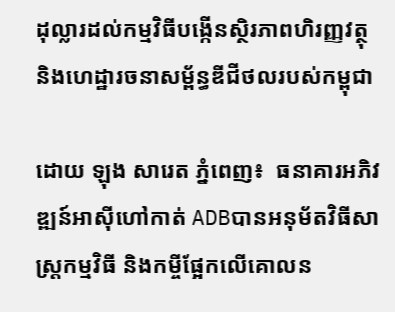ដុល្លារដល់កម្មវិធីបង្កើនស្ថិរភាពហិរញ្ញវត្ថុ និងហេដ្ឋារចនាសម្ព័ន្ធឌីជីថលរបស់កម្ពុជា

ដោយ ឡុង សារេត ភ្នំពេញ៖  ធនាគារអភិវឌ្ឍន៍អាស៊ីហៅកាត់ ADBបានអនុម័តវិធីសាស្រ្តកម្មវិធី និងកម្ចីផ្អែកលើគោលន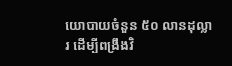យោបាយចំនួន ៥០ លានដុល្លារ ដើម្បីពង្រឹងវិ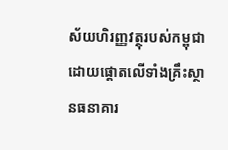ស័យហិរញ្ញវត្ថុរបស់កម្ពុជាដោយផ្តោតលើទាំងគ្រឹះស្ថានធនាគារ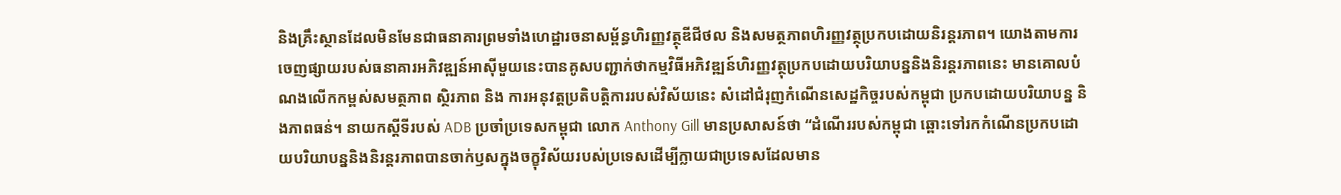និងគ្រឹះស្ថានដែលមិនមែនជាធនាគារព្រមទាំងហេដ្ឋារចនាសម្ព័ន្ធហិរញ្ញវត្ថុឌីជីថល និងសមត្ថភាពហិរញ្ញវត្ថុប្រកបដោយនិរន្តរភាព។ យោងតាមការចេញផ្សាយរបស់ធនាគារអភិវឌ្ឍន៍អាស៊ីមួយនេះបានគូសបញ្ជាក់ថាកម្មវិធីអភិវឌ្ឍន៍ហិរញ្ញវត្ថុប្រកបដោយបរិយាបន្ននិងនិរន្តរភាពនេះ មានគោលបំណងលើកកម្ពស់សមត្ថភាព ស្ថិរភាព និង ការអនុវត្តប្រតិបត្តិការរបស់វិស័យនេះ សំដៅជំរុញកំណើនសេដ្ឋកិច្ចរបស់កម្ពុជា ប្រកបដោយបរិយាបន្ន និងភាពធន់។ នាយកស្តីទីរបស់ ADB ប្រចាំប្រទេសកម្ពុជា លោក Anthony Gill មានប្រសាសន៍ថា “ដំណើររបស់កម្ពុជា ឆ្ពោះទៅរកកំណើនប្រកបដោយបរិយាបន្ននិងនិរន្តរភាពបានចាក់ឫសក្នុងចក្ខុវិស័យរបស់ប្រទេសដើម្បីក្លាយជាប្រទេសដែលមាន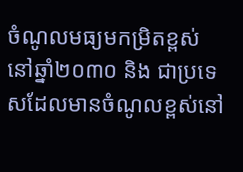ចំណូលមធ្យមកម្រិតខ្ពស់នៅឆ្នាំ២០៣០ និង ជាប្រទេសដែលមានចំណូលខ្ពស់នៅ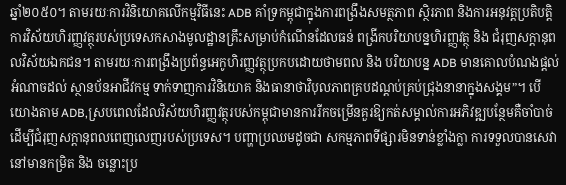ឆ្នាំ២០៥០។ តាមរយៈការវិនិយោគលើកម្មវិធីនេះ ADB គាំទ្រកម្ពុជាក្នុងការពង្រឹងសមត្ថភាព ស្ថិរភាព និងការអនុវត្តប្រតិបត្តិការវិស័យហិរញ្ញវត្ថុរបស់ប្រទេសកសាងមូលដ្ឋានគ្រឹះសម្រាប់កំណើនដែលធន់ ពង្រីកបរិយាបន្នហិរញ្ញវត្ថុ និង ជំរុញសក្តានុពលវិស័យឯកជន។ តាមរយៈការពង្រឹងប្រព័ន្ធអេកូហិរញ្ញវត្ថុប្រកបដោយថាមពល និង បរិយាបន្ន ADB មានគោលបំណងផ្តល់អំណាចដល់ ស្ថានប័នអាជីវកម្ម ទាក់ទាញការវិនិយោគ និងធានាថាវិបុលភាពគ្របដណ្តប់គ្រប់ជ្រុងនានាក្នុងសង្គម”។ បើយោងតាម ADB,ស្របពេលដែលវិស័យហិរញ្ញវត្ថុរបស់កម្ពុជាមានការរីកចម្រើនគួរឱ្យកត់សម្គាល់ការអភិវឌ្ឍបន្ថែមគឺចាំបាច់ដើម្បីជំរុញសក្តានុពលពេញលេញរបស់ប្រទេស។ បញ្ហាប្រឈមដូចជា សកម្មភាពទីផ្សារមិនទាន់ខ្លាំងក្លា ការទទួលបានសេវានៅមានកម្រិត និង ចន្លោះប្រ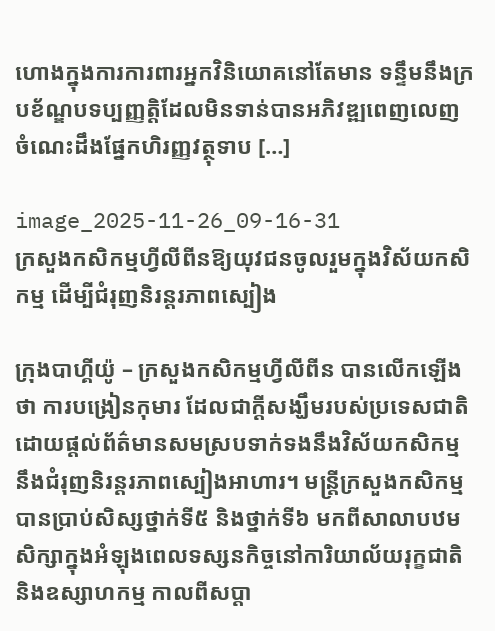ហោងក្នុងការការពារអ្នកវិនិយោគនៅតែមាន ទន្ទឹមនឹងក្របខ័ណ្ឌបទប្បញ្ញត្តិដែលមិនទាន់បានអភិវឌ្ឍពេញលេញ ចំណេះដឹងផ្នែកហិរញ្ញវត្ថុទាប […]

image_2025-11-26_09-16-31
ក្រសួងកសិកម្មហ្វីលីពីនឱ្យយុវជនចូលរួមក្នុងវិស័យកសិកម្ម ដើម្បីជំរុញនិរន្តរភាពស្បៀង

ក្រុងបាហ្គីយ៉ូ – ក្រសួងកសិកម្មហ្វីលីពីន បានលើកឡើងថា ការបង្រៀនកុមារ ដែលជាក្តីសង្ឃឹមរបស់ប្រទេសជាតិ ដោយផ្តល់ព័ត៌មានសមស្របទាក់ទងនឹងវិស័យកសិកម្ម នឹងជំរុញនិរន្តរភាពស្បៀងអាហារ។ មន្ត្រីក្រសួងកសិកម្ម បានប្រាប់សិស្សថ្នាក់ទី៥ និងថ្នាក់ទី៦ មកពីសាលាបឋមសិក្សាក្នុងអំឡុងពេលទស្សនកិច្ចនៅការិយាល័យរុក្ខជាតិ និងឧស្សាហកម្ម កាលពីសប្តា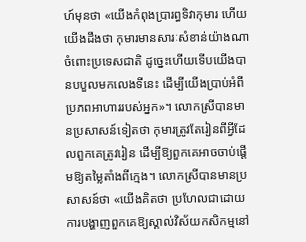ហ៍មុនថា «យើងកំពុងប្រារព្ធទិវាកុមារ ហើយយើងដឹងថា កុមារមានសារៈសំខាន់យ៉ាងណាចំពោះប្រទេសជាតិ ដូច្នេះហើយទើបយើងបានបបួលមកលេងទីនេះ ដើម្បីយើងប្រាប់អំពីប្រភពអាហាររបស់អ្នក»។ លោកស្រីបានមានប្រសាសន៍ទៀតថា កុមារត្រូវតែរៀនពីអ្វីដែលពួកគេត្រូវរៀន ដើម្បីឱ្យពួកគេអាចចាប់ផ្តើមឱ្យតម្លៃតាំងពីក្មេង។ លោកស្រីបានមានប្រសាសន៍ថា «យើងគិតថា ប្រហែលជាដោយការបង្ហាញពួកគេឱ្យស្គាល់វិស័យកសិកម្មនៅ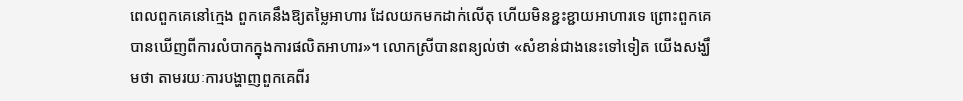ពេលពួកគេនៅក្មេង ពួកគេនឹងឱ្យតម្លៃអាហារ ដែលយកមកដាក់លើតុ ហើយមិនខ្ជះខ្ជាយអាហារទេ ព្រោះពួកគេបានឃើញពីការលំបាកក្នុងការផលិតអាហារ»។ លោកស្រីបានពន្យល់ថា «សំខាន់ជាងនេះទៅទៀត យើងសង្ឃឹមថា តាមរយៈការបង្ហាញពួកគេពីរ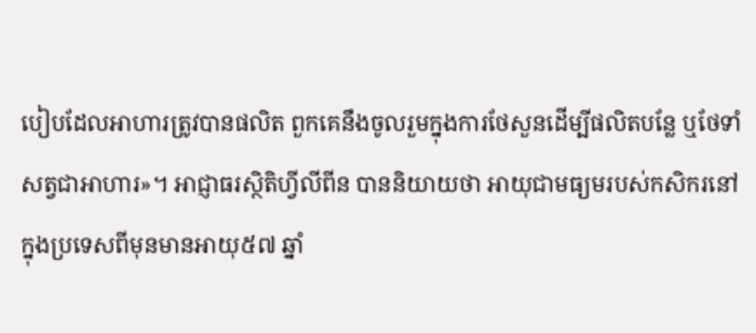បៀបដែលអាហារត្រូវបានផលិត ពួកគេនឹងចូលរួមក្នុងការថែសួនដើម្បីផលិតបន្លែ ឬថែទាំសត្វជាអាហារ»។ អាជ្ញាធរស្ថិតិហ្វីលីពីន បាននិយាយថា អាយុជាមធ្យមរបស់កសិករនៅក្នុងប្រទេសពីមុនមានអាយុ៥៧ ឆ្នាំ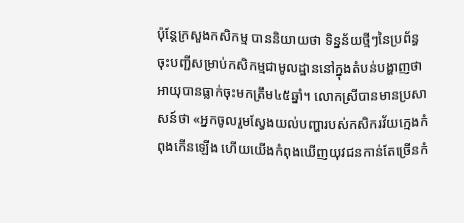ប៉ុន្តែក្រសួងកសិកម្ម បាននិយាយថា ទិន្នន័យថ្មីៗនៃប្រព័ន្ធចុះបញ្ជីសម្រាប់កសិកម្មជាមូលដ្ឋាននៅក្នុងតំបន់បង្ហាញថា អាយុបានធ្លាក់ចុះមកត្រឹម៤៥ឆ្នាំ។ លោកស្រីបានមានប្រសាសន៍ថា «អ្នកចូលរួមស្វែងយល់បញ្ហារបស់កសិករវ័យក្មេងកំពុងកើនឡើង ហើយយើងកំពុងឃើញយុវជនកាន់តែច្រើនកំ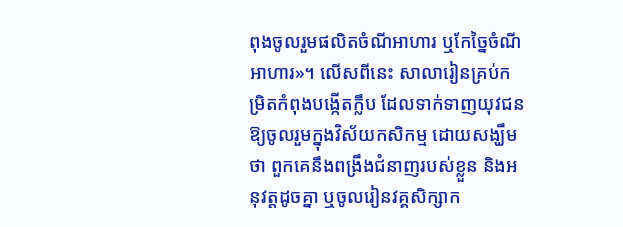ពុងចូលរួមផលិតចំណីអាហារ ឬកែច្នៃចំណីអាហារ»។ លើសពីនេះ សាលារៀនគ្រប់កម្រិតកំពុងបង្កើតក្លឹប ដែលទាក់ទាញយុវជនឱ្យចូលរួមក្នុងវិស័យកសិកម្ម ដោយសង្ឃឹមថា ពួកគេនឹងពង្រឹងជំនាញរបស់ខ្លួន និងអនុវត្តដូចគ្នា ឬចូលរៀនវគ្គសិក្សាក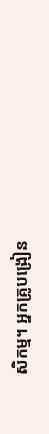សិកម្ម។ អ្នកគ្រូបង្រៀន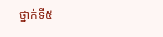ថ្នាក់ទី៥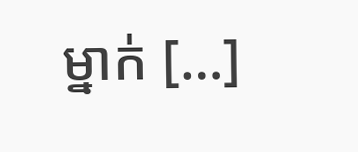ម្នាក់ […]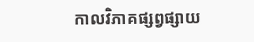កាលវិភាគផ្សព្វផ្សាយ